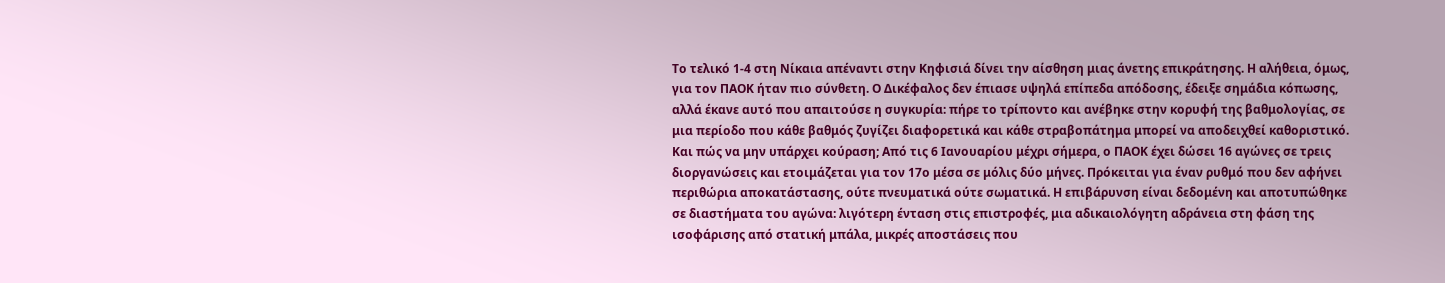Το τελικό 1-4 στη Νίκαια απέναντι στην Κηφισιά δίνει την αίσθηση μιας άνετης επικράτησης. Η αλήθεια, όμως, για τον ΠΑΟΚ ήταν πιο σύνθετη. Ο Δικέφαλος δεν έπιασε υψηλά επίπεδα απόδοσης, έδειξε σημάδια κόπωσης, αλλά έκανε αυτό που απαιτούσε η συγκυρία: πήρε το τρίποντο και ανέβηκε στην κορυφή της βαθμολογίας, σε μια περίοδο που κάθε βαθμός ζυγίζει διαφορετικά και κάθε στραβοπάτημα μπορεί να αποδειχθεί καθοριστικό.
Και πώς να μην υπάρχει κούραση; Από τις 6 Ιανουαρίου μέχρι σήμερα, ο ΠΑΟΚ έχει δώσει 16 αγώνες σε τρεις διοργανώσεις και ετοιμάζεται για τον 17ο μέσα σε μόλις δύο μήνες. Πρόκειται για έναν ρυθμό που δεν αφήνει περιθώρια αποκατάστασης, ούτε πνευματικά ούτε σωματικά. Η επιβάρυνση είναι δεδομένη και αποτυπώθηκε σε διαστήματα του αγώνα: λιγότερη ένταση στις επιστροφές, μια αδικαιολόγητη αδράνεια στη φάση της ισοφάρισης από στατική μπάλα, μικρές αποστάσεις που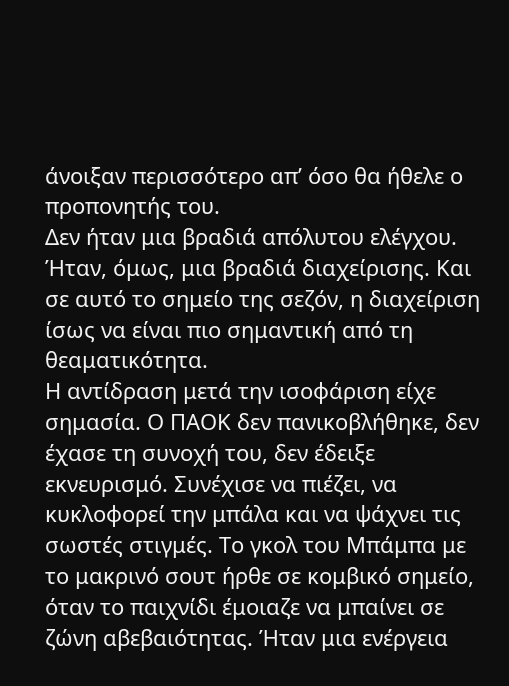άνοιξαν περισσότερο απ’ όσο θα ήθελε ο προπονητής του.
Δεν ήταν μια βραδιά απόλυτου ελέγχου. Ήταν, όμως, μια βραδιά διαχείρισης. Και σε αυτό το σημείο της σεζόν, η διαχείριση ίσως να είναι πιο σημαντική από τη θεαματικότητα.
Η αντίδραση μετά την ισοφάριση είχε σημασία. Ο ΠΑΟΚ δεν πανικοβλήθηκε, δεν έχασε τη συνοχή του, δεν έδειξε εκνευρισμό. Συνέχισε να πιέζει, να κυκλοφορεί την μπάλα και να ψάχνει τις σωστές στιγμές. Το γκολ του Μπάμπα με το μακρινό σουτ ήρθε σε κομβικό σημείο, όταν το παιχνίδι έμοιαζε να μπαίνει σε ζώνη αβεβαιότητας. Ήταν μια ενέργεια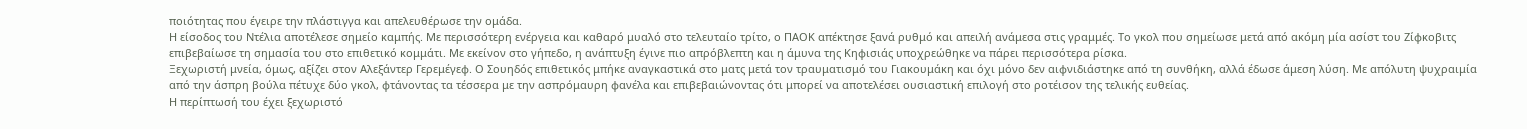ποιότητας που έγειρε την πλάστιγγα και απελευθέρωσε την ομάδα.
Η είσοδος του Ντέλια αποτέλεσε σημείο καμπής. Με περισσότερη ενέργεια και καθαρό μυαλό στο τελευταίο τρίτο, ο ΠΑΟΚ απέκτησε ξανά ρυθμό και απειλή ανάμεσα στις γραμμές. Το γκολ που σημείωσε μετά από ακόμη μία ασίστ του Ζίφκοβιτς επιβεβαίωσε τη σημασία του στο επιθετικό κομμάτι. Με εκείνον στο γήπεδο, η ανάπτυξη έγινε πιο απρόβλεπτη και η άμυνα της Κηφισιάς υποχρεώθηκε να πάρει περισσότερα ρίσκα.
Ξεχωριστή μνεία, όμως, αξίζει στον Αλεξάντερ Γερεμέγεφ. Ο Σουηδός επιθετικός μπήκε αναγκαστικά στο ματς μετά τον τραυματισμό του Γιακουμάκη και όχι μόνο δεν αιφνιδιάστηκε από τη συνθήκη, αλλά έδωσε άμεση λύση. Με απόλυτη ψυχραιμία από την άσπρη βούλα πέτυχε δύο γκολ, φτάνοντας τα τέσσερα με την ασπρόμαυρη φανέλα και επιβεβαιώνοντας ότι μπορεί να αποτελέσει ουσιαστική επιλογή στο ροτέισον της τελικής ευθείας.
Η περίπτωσή του έχει ξεχωριστό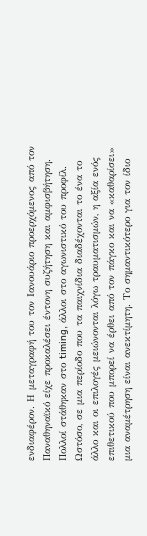ενδιαφέρον. Η μεταγραφή του τον Ιανουάριο προερχόμενος από τον Παναθηναϊκό είχε προκαλέσει έντονη συζήτηση και αμφισβήτηση. Πολλοί στάθηκαν στο timing, άλλοι στο αγωνιστικό του προφίλ. Ωστόσο, σε μια περίοδο που τα παιχνίδια διαδέχονται το ένα το άλλο και οι επιλογές μειώνονται λόγω τραυματισμών, η αξία ενός επιθετικού που μπορεί να έρθει από τον πάγκο και να «καθαρίσει» μια αναμέτρηση είναι ανεκτίμητη. Το σημαντικότερο για τον ίδιο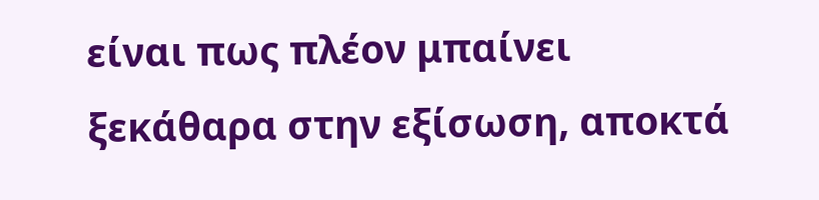είναι πως πλέον μπαίνει ξεκάθαρα στην εξίσωση, αποκτά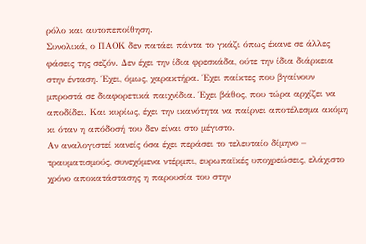ρόλο και αυτοπεποίθηση.
Συνολικά, ο ΠΑΟΚ δεν πατάει πάντα το γκάζι όπως έκανε σε άλλες φάσεις της σεζόν. Δεν έχει την ίδια φρεσκάδα, ούτε την ίδια διάρκεια στην ένταση. Έχει, όμως, χαρακτήρα. Έχει παίκτες που βγαίνουν μπροστά σε διαφορετικά παιχνίδια. Έχει βάθος, που τώρα αρχίζει να αποδίδει. Και κυρίως, έχει την ικανότητα να παίρνει αποτέλεσμα ακόμη κι όταν η απόδοσή του δεν είναι στο μέγιστο.
Αν αναλογιστεί κανείς όσα έχει περάσει το τελευταίο δίμηνο – τραυματισμούς, συνεχόμενα ντέρμπι, ευρωπαϊκές υποχρεώσεις, ελάχιστο χρόνο αποκατάστασης η παρουσία του στην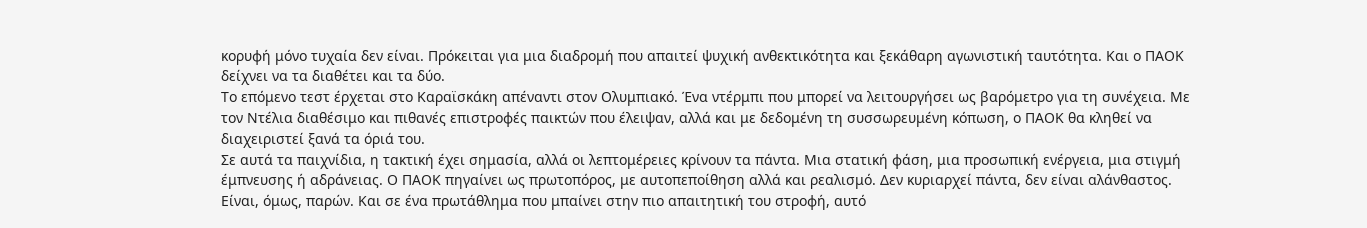κορυφή μόνο τυχαία δεν είναι. Πρόκειται για μια διαδρομή που απαιτεί ψυχική ανθεκτικότητα και ξεκάθαρη αγωνιστική ταυτότητα. Και ο ΠΑΟΚ δείχνει να τα διαθέτει και τα δύο.
Το επόμενο τεστ έρχεται στο Καραϊσκάκη απέναντι στον Ολυμπιακό. Ένα ντέρμπι που μπορεί να λειτουργήσει ως βαρόμετρο για τη συνέχεια. Με τον Ντέλια διαθέσιμο και πιθανές επιστροφές παικτών που έλειψαν, αλλά και με δεδομένη τη συσσωρευμένη κόπωση, ο ΠΑΟΚ θα κληθεί να διαχειριστεί ξανά τα όριά του.
Σε αυτά τα παιχνίδια, η τακτική έχει σημασία, αλλά οι λεπτομέρειες κρίνουν τα πάντα. Μια στατική φάση, μια προσωπική ενέργεια, μια στιγμή έμπνευσης ή αδράνειας. Ο ΠΑΟΚ πηγαίνει ως πρωτοπόρος, με αυτοπεποίθηση αλλά και ρεαλισμό. Δεν κυριαρχεί πάντα, δεν είναι αλάνθαστος. Είναι, όμως, παρών. Και σε ένα πρωτάθλημα που μπαίνει στην πιο απαιτητική του στροφή, αυτό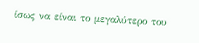ίσως να είναι το μεγαλύτερο του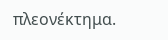πλεονέκτημα.